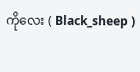ကိုလေး ( Black_sheep )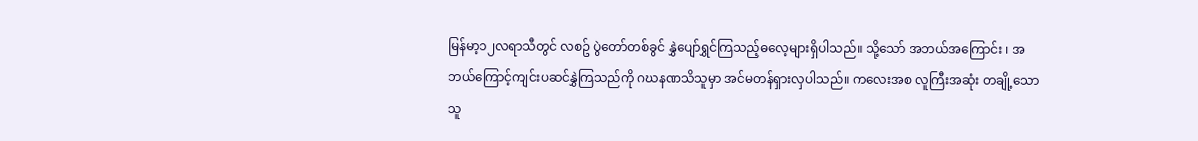မြန်မာ့၁၂လရာသီတွင် လစဥ် ပွဲတော်တစ်ခွင် နွှဲပျော်ရွှင်ကြသည့်ဓလေ့များရှိပါသည်။ သို့သော် အဘယ်အကြောင်း ၊ အဘယ်ကြောင့်ကျင်းပဆင်နွှဲကြသည်ကို ဂဃနဏသိသူမှာ အင်မတန်ရှားလှပါသည်။ ကလေးအစ လူကြီးအဆုံး တချို့သောသူ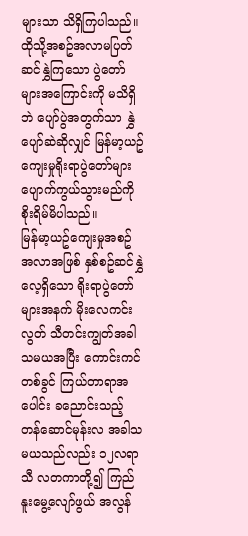များသာ သိရှိကြပါသည်။ထိုသို့အစဥ်အလာမပြတ် ဆင်နွှဲကြသော ပွဲတော်များအကြောင်းကို မသိရှိဘဲ ပျော်ပွဲအတွက်သာ နွှဲပျော်ဆဲဆိုလျှင် မြန်မာ့ယဥ်ကျေးမှုရိုးရာပွဲတော်များ ပျောက်ကွယ်သွားမည်ကို စိုးရိမ်မိပါသည်။
မြန်မာ့ယဥ်ကျေးမှုအစဥ်အလာအဖြစ် နှစ်စဥ်ဆင်နွှဲလေ့ရှိသော ရိုးရာပွဲတော်များအနက် မိုးလေကင်းလွတ် သီတင်းကျွတ်အခါသမယအပြီး ကောင်းကင်တစ်ခွင် ကြယ်တာရာအပေါင်း ခညောင်းသည့် တန်ဆောင်မုန်းလ အခါသမယသည်လည်း ၁၂လရာသီ လတကာတို့၍ ကြည်နူးမွေ့လျော်ဖွယ် အလွန်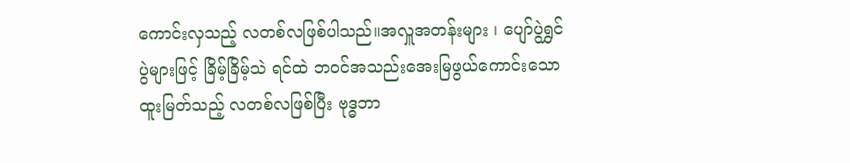ကောင်းလှသည့် လတစ်လဖြစ်ပါသည်။အလှူအတန်းများ ၊ ပျော်ပွဲရွှင်ပွဲများဖြင့် ခြိမ့်ခြိမ့်သဲ ရင်ထဲ ဘဝင်အသည်းအေးမြဖွယ်ကောင်းသော ထူးမြတ်သည့် လတစ်လဖြစ်ပြီး ဗုဒ္ဓဘာ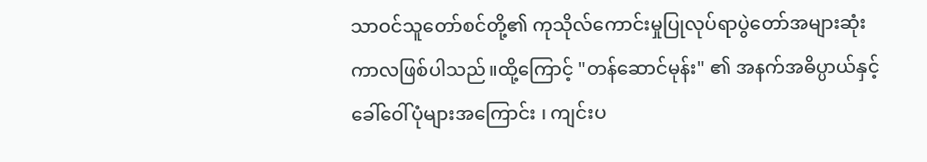သာဝင်သူတော်စင်တို့၏ ကုသိုလ်ကောင်းမှုပြုလုပ်ရာပွဲတော်အများဆုံးကာလဖြစ်ပါသည်။ထို့ကြောင့် "တန်ဆောင်မုန်း" ၏ အနက်အဓိပ္ပာယ်နှင့်ခေါ်ဝေါ်ပုံများအကြောင်း ၊ ကျင်းပ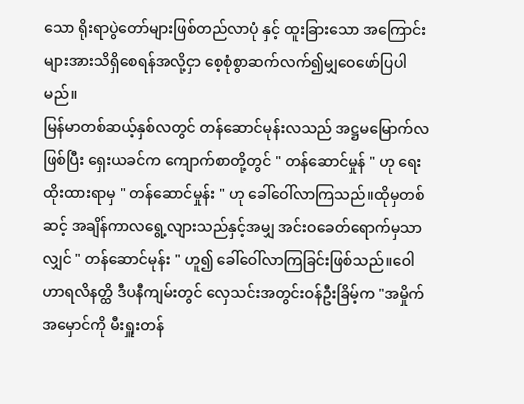သော ရိုးရာပွဲတော်များဖြစ်တည်လာပုံ နှင့် ထူးခြားသော အကြောင်းများအားသိရှိစေရန်အလို့ငှာ စေ့စုံစွာဆက်လက်၍မျှဝေဖော်ပြပါမည်။
မြန်မာတစ်ဆယ့်နှစ်လတွင် တန်ဆောင်မုန်းလသည် အဋ္ဌမမြောက်လဖြစ်ပြီး ရှေးယခင်က ကျောက်စာတို့တွင် " တန်ဆောင်မှုန် " ဟု ရေးထိုးထားရာမှ " တန်ဆောင်မှုန်း " ဟု ခေါ်ဝေါ်လာကြသည်။ထိုမှတစ်ဆင့် အချိန်ကာလရွေ့လျားသည်နှင့်အမျှ အင်းဝခေတ်ရောက်မှသာလျှင် " တန်ဆောင်မုန်း " ဟူ၍ ခေါ်ဝေါ်လာကြခြင်းဖြစ်သည်။ဝေါဟာရလိနတ္ထိ ဒီပနီကျမ်းတွင် လှေသင်းအတွင်းဝန်ဦးခြိမ့်က "အမှိုက်အမှောင်ကို မီးရှူးတန်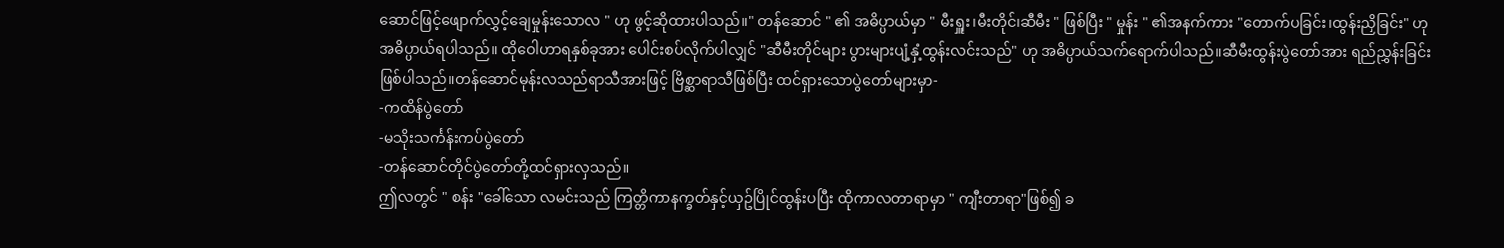ဆောင်ဖြင့်ဖျောက်လွှင့်ချေမှုန်းသောလ " ဟု ဖွင့်ဆိုထားပါသည်။" တန်ဆောင် " ၏ အဓိပ္ပာယ်မှာ " မီးရှူး၊မီးတိုင်၊ဆီမီး " ဖြစ်ပြီး " မှုန်း " ၏အနက်ကား "တောက်ပခြင်း၊ထွန်းညှိခြင်း" ဟု အဓိပ္ပာယ်ရပါသည်။ ထိုဝေါဟာရနှစ်ခုအား ပေါင်းစပ်လိုက်ပါလျှင် "ဆီမီးတိုင်များ ပွားများပျံ့နှံ့ထွန်းလင်းသည်" ဟု အဓိပ္ပာယ်သက်ရောက်ပါသည်။ဆီမီးထွန်းပွဲတော်အား ရည်ညွှန်းခြင်းဖြစ်ပါသည်။တန်ဆောင်မုန်းလသည်ရာသီအားဖြင့် ဗြိစ္ဆာရာသီဖြစ်ပြီး ထင်ရှားသောပွဲတော်များမှာ-
-ကထိန်ပွဲတော်
-မသိုးသင်္ကန်းကပ်ပွဲတော်
-တန်ဆောင်တိုင်ပွဲတော်တို့ထင်ရှားလှသည်။
ဤလတွင် " စန်း "ခေါ်သော လမင်းသည် ကြတ္တိကာနက္ခတ်နှင့်ယှဥ်ပြိုင်ထွန်းပပြီး ထိုကာလတာရာမှာ " ကျီးတာရာ"ဖြစ်၍ ခ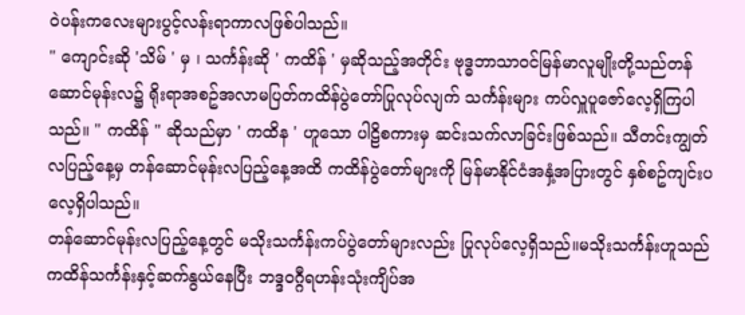ဝဲပန်းကလေးများပွင့်လန်းရာကာလဖြစ်ပါသည်။
" ကျောင်းဆို 'သိမ် ' မှ ၊ သင်္ကန်းဆို ' ကထိန် ' မှဆိုသည့်အတိုင်း ဗုဒ္ဓဘာသာဝင်မြန်မာလူမျိုးတို့သည်တန်ဆောင်မုန်းလ၌ ရိုးရာအစဥ်အလာမပြတ်ကထိန်ပွဲတော်ပြုလုပ်လျက် သင်္ကန်းများ ကပ်လှူပူဇော်လေ့ရှိကြပါသည်။ " ကထိန် " ဆိုသည်မှာ ' ကထိန ' ဟူသော ပါဠိစကားမှ ဆင်းသက်လာခြင်းဖြစ်သည်။ သီတင်းကျွတ်လပြည့်နေ့မှ တန်ဆောင်မုန်းလပြည့်နေ့အထိ ကထိန်ပွဲတော်များကို မြန်မာနိုင်ငံအနှံ့အပြားတွင် နှစ်စဥ်ကျင်းပလေ့ရှိပါသည်။
တန်ဆောင်မုန်းလပြည့်နေ့တွင် မသိုးသင်္ကန်းကပ်ပွဲတော်များလည်း ပြုလုပ်လေ့ရှိသည်။မသိုးသင်္ကန်းဟူသည် ကထိန်သင်္ကန်းနှင့်ဆက်နွယ်နေပြီး ဘဒ္ဒဝဂ္ဂီရဟန်းသုံးကျိပ်အ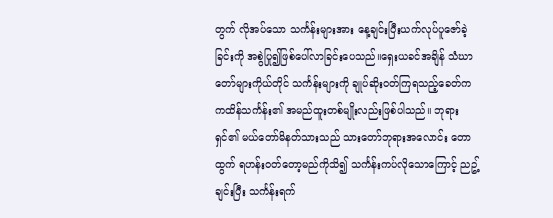တွက် လိုအပ်သော သင်္ကန်းများအား နေ့ချင်းပြီးယက်လုပ်ပူဇော်ခဲ့ခြင်းကို အစွဲပြု၍ဖြစ်ပေါ်လာခြင်းပေသည်။ရှေးယခင်အချိန် သံဃာတော်များကိုယ်တိုင် သင်္ကန်းများကို ချုပ်ဆိုးဝတ်ကြရသည့်ခေတ်က ကထိန်သင်္ကန်း၏ အမည်ထူးတစ်မျိုးလည်းဖြစ်ပါသည်။ ဘုရားရှင်၏ မယ်တော်မိနတ်သားသည် သားတော်ဘုရားအလောင်း တောထွက် ရဟန်းဝတ်တော့မည်ကိုသိ၍ သင်္ကန်းကပ်လိုသောကြောင့် ညဥ့်ချင်းပြီး သင်္ကန်းရက်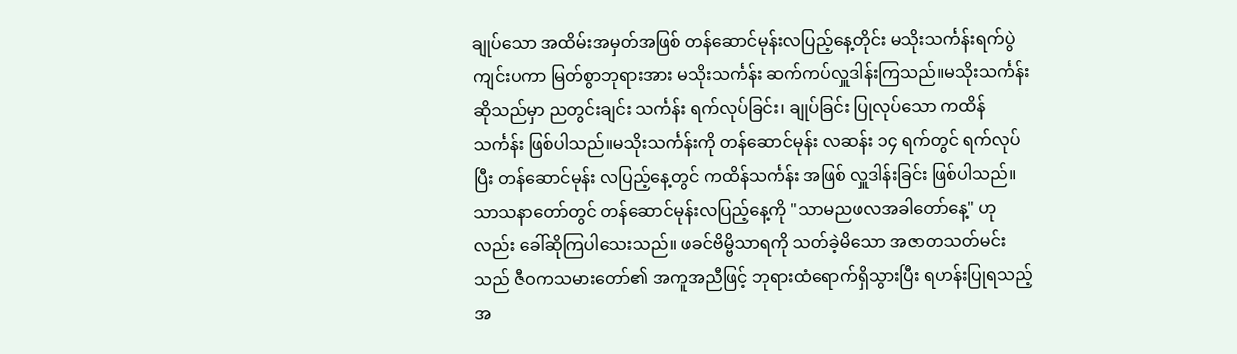ချုပ်သော အထိမ်းအမှတ်အဖြစ် တန်ဆောင်မုန်းလပြည့်နေ့တိုင်း မသိုးသင်္ကန်းရက်ပွဲ ကျင်းပကာ မြတ်စွာဘုရားအား မသိုးသင်္ကန်း ဆက်ကပ်လှူဒါန်းကြသည်။မသိုးသင်္ကန်း ဆိုသည်မှာ ညတွင်းချင်း သင်္ကန်း ရက်လုပ်ခြင်း၊ ချုပ်ခြင်း ပြုလုပ်သော ကထိန်သင်္ကန်း ဖြစ်ပါသည်။မသိုးသင်္ကန်းကို တန်ဆောင်မုန်း လဆန်း ၁၄ ရက်တွင် ရက်လုပ်ပြီး တန်ဆောင်မုန်း လပြည့်နေ့တွင် ကထိန်သင်္ကန်း အဖြစ် လှူဒါန်းခြင်း ဖြစ်ပါသည်။
သာသနာတော်တွင် တန်ဆောင်မုန်းလပြည့်နေ့ကို "သာမညဖလအခါတော်နေ့" ဟုလည်း ခေါ်ဆိုကြပါသေးသည်။ ဖခင်ဗိမ္ဗိသာရကို သတ်ခဲ့မိသော အဇာတသတ်မင်းသည် ဇီဝကသမားတော်၏ အကူအညီဖြင့် ဘုရားထံရောက်ရှိသွားပြီး ရဟန်းပြုရသည့် အ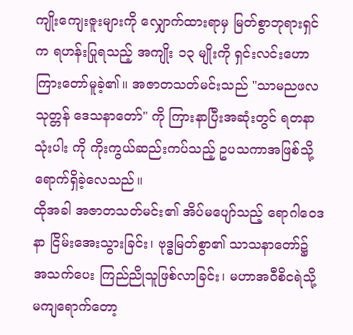ကျိုးကျေးဇူးများကို လျှောက်ထားရာမှ မြတ်စွာဘုရားရှင်က ရဟန်းပြုရသည့် အကျိုး ၁၃ မျိုးကို ရှင်းလင်းဟောကြားတော်မူခဲ့၏။ အဇာတသတ်မင်းသည် "သာမညဖလသုတ္တန် ဒေသနာတော်" ကို ကြားနာပြီးအဆုံးတွင် ရတနာသုံးပါး ကို ကိုးကွယ်ဆည်းကပ်သည့် ဥပသကာအဖြစ်သို့ ရောက်ရှိခဲ့လေသည်။
ထိုအခါ အဇာတသတ်မင်း၏ အိပ်မပျော်သည့် ရောဂါဝေဒနာ ငြိမ်းအေးသွားခြင်း၊ ဗုဒ္ဓမြတ်စွာ၏ သာသနာတော်၌ အသက်ပေး ကြည်ညိုသူဖြစ်လာခြင်း၊ မဟာအဝီစိငရဲသို့ မကျရောက်တော့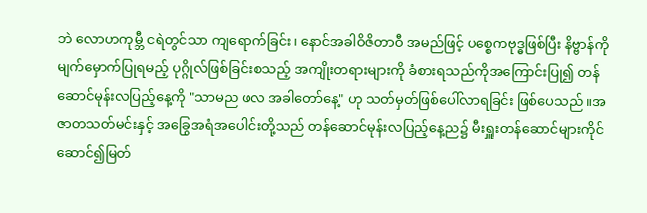ဘဲ လောဟကုမ္ဘီ ငရဲတွင်သာ ကျရောက်ခြင်း၊ နောင်အခါဝိဇိတာဝီ အမည်ဖြင့် ပစ္စေကဗုဒ္ဓဖြစ်ပြီး နိဗ္ဗာန်ကို မျက်မှောက်ပြုရမည့် ပုဂ္ဂိုလ်ဖြစ်ခြင်းစသည့် အကျိုးတရားများကို ခံစားရသည်ကိုအကြောင်းပြု၍ တန်ဆောင်မုန်းလပြည့်နေ့ကို "သာမည ဖလ အခါတော်နေ့" ဟု သတ်မှတ်ဖြစ်ပေါ်လာရခြင်း ဖြစ်ပေသည်။အဇာတသတ်မင်းနှင့် အခြွေအရံအပေါင်းတို့သည် တန်ဆောင်မုန်းလပြည့်နေ့ည၌ မီးရှူးတန်ဆောင်များကိုင်ဆောင်၍မြတ်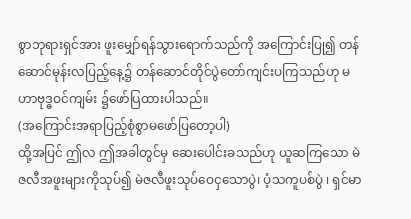စွာဘုရားရှင်အား ဖူးမျှော်ရန်သွားရောက်သည်ကို အကြောင်းပြု၍ တန်ဆောင်မုန်းလပြည့်နေ့၌ တန်ဆောင်တိုင်ပွဲတော်ကျင်းပကြသည်ဟု မဟာဗုဒ္ဓဝင်ကျမ်း ၌ဖော်ပြထားပါသည်။
(အကြောင်းအရာပြည့်စုံစွာမဖော်ပြတော့ပါ)
ထို့အပြင် ဤလ ဤအခါတွင်မှ ဆေးပေါင်းခသည်ဟု ယူဆကြသော မဲဇလီအဖူးများကိုသုပ်၍ မဲဇလီဖူးသုပ်ဝေငှသောပွဲ၊ ပံ့သကူပစ်ပွဲ ၊ ရှင်မာ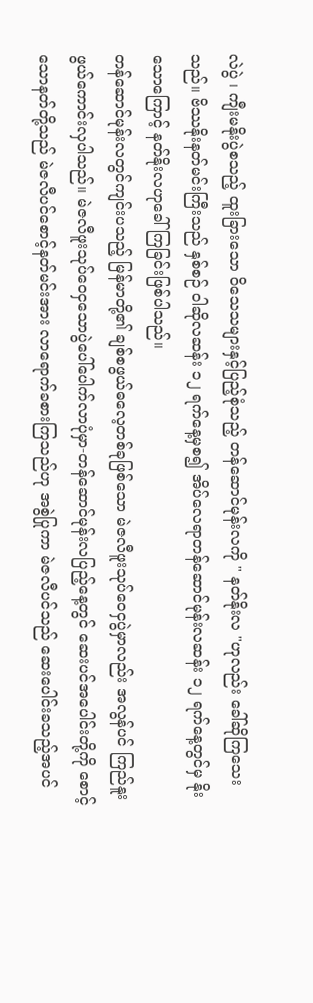လဲပွဲ ၊ ကျီးမနိုးပွဲစသည့် ထူးခြားသော ဝိသေသများနှင့်ပြည့်စုံသည့် တန်ဆောင်မုန်းလကို " နတ်နိုးလ "ဟုလည်း ခေါ်ဆိုကြသေးသည်။ ဗိဿနိုးနတ်မင်းကြီးသည် နှစ်စဉ် ဝါဆိုလဆန်း ၁၂ ရက်နေ့မှစ၍ အိပ်လေရာတန်ဆောင်မုန်းလဆန်း ၁၂ ရက်နေ့တွင်မှ နိုးသောကြောင့် နတ်နိုးလဟုခေါ်ကြခြင်းဖြစ်ပါသည်။
တန်ဆောင်မုန်းလတွင်ကျင်းပသည့် မြန်မာတို့၏ ချစ်စဖွယ်ဓလေ့တစ်ခုဖြစ်သော မဲဇလီဖူးသုပ်ဝေငှပွဲမှာလည်း အလွန်ပင် ကြည်နူးဖွယ်ကောင်းလှပါသည်။ မဲဇလီဖူးသုပ်ဝေငှသောပွဲပေါ်ပေါက်လာပုံမှာ-တန်ဆောင်မုန်းလပြည့်နေ့တွင် ဆေးပင်အပေါင်းတို့ကို စောင့်သောနတ်တို့သည် မဲဇလီပင်စောင့်နတ်မင်းအား လာရောက်ခစားကြသည်ဟု အစွဲပြုကာ မဲဇလီပင်သည် ဆေးပေါင်းခသည့်အပင်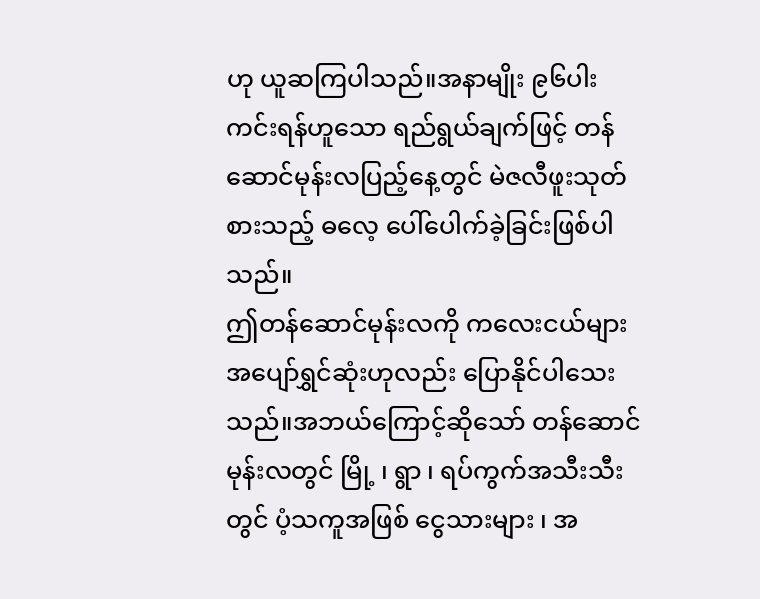ဟု ယူဆကြပါသည်။အနာမျိုး ၉၆ပါး ကင်းရန်ဟူသော ရည်ရွယ်ချက်ဖြင့် တန်ဆောင်မုန်းလပြည့်နေ့တွင် မဲဇလီဖူးသုတ်စားသည့် ဓလေ့ ပေါ်ပေါက်ခဲ့ခြင်းဖြစ်ပါသည်။
ဤတန်ဆောင်မုန်းလကို ကလေးငယ်များ အပျော်ရွှင်ဆုံးဟုလည်း ပြောနိုင်ပါသေးသည်။အဘယ်ကြောင့်ဆိုသော် တန်ဆောင်မုန်းလတွင် မြို့ ၊ ရွာ ၊ ရပ်ကွက်အသီးသီးတွင် ပံ့သကူအဖြစ် ငွေသားများ ၊ အ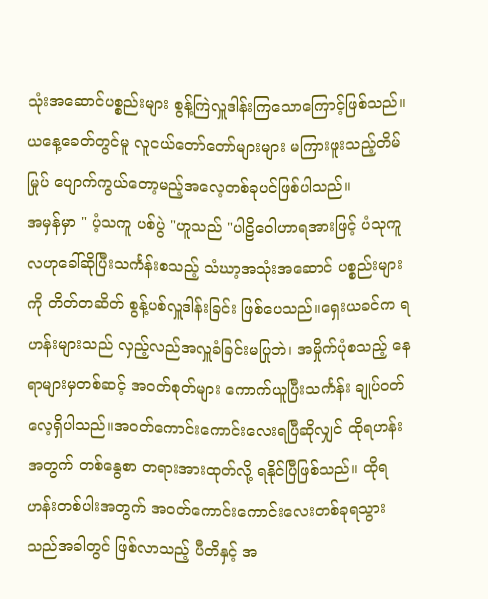သုံးအဆောင်ပစ္စည်းများ စွန့်ကြဲလှူဒါန်းကြသောကြောင့်ဖြစ်သည်။ယနေ့ခေတ်တွင်မူ လူငယ်တော်တော်များများ မကြားဖူးသည့်တိမ်မြုပ် ပျောက်ကွယ်တော့မည့်အလေ့တစ်ခုပင်ဖြစ်ပါသည်။
အမှန်မှာ " ပံ့သကူ ပစ်ပွဲ "ဟူသည် "ပါဠိဝေါဟာရအားဖြင့် ပံသုကူလဟုခေါ်ဆိုပြီးသင်္ကန်းစသည့် သံဃာ့အသုံးအဆောင် ပစ္စည်းများကို တိတ်တဆိတ် စွန့်ပစ်လှူဒါန်းခြင်း ဖြစ်ပေသည်။ရှေးယခင်က ရဟန်းများသည် လှည့်လည်အလှူခံခြင်းမပြုဘဲ၊ အမှိုက်ပုံစသည့် နေရာများမှတစ်ဆင့် အဝတ်စုတ်များ ကောက်ယူပြီးသင်္ကန်း ချုပ်ဝတ်လေ့ရှိပါသည်။အဝတ်ကောင်းကောင်းလေးရပြီဆိုလျှင် ထိုရဟန်းအတွက် တစ်နွေစာ တရားအားထုတ်လို့ ရနိုင်ပြီဖြစ်သည်။ ထိုရဟန်းတစ်ပါးအတွက် အဝတ်ကောင်းကောင်းလေးတစ်ခုရသွားသည်အခါတွင် ဖြစ်လာသည့် ပီတိနှင့် အ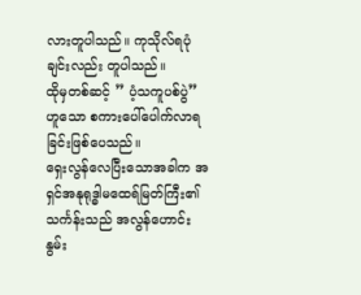လားတူပါသည်။ ကုသိုလ်ရပုံချင်းလည်း တူပါသည်။
ထိုမှတစ်ဆင့် ” ပံ့သကူပစ်ပွဲ”ဟူသော စကားပေါ်ပေါက်လာရခြင်းဖြစ်ပေသည်။
ရှေးလွန်လေပြီးသောအခါက အရှင်အနုရုဒ္ဓါမထေရ်မြတ်ကြီး၏သင်္ကန်းသည် အလွန်ဟောင်းနွမ်း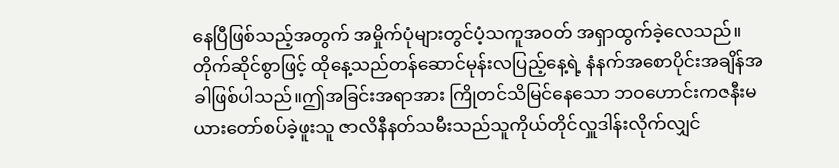နေပြီဖြစ်သည့်အတွက် အမှိုက်ပုံများတွင်ပံ့သကူအဝတ် အရှာထွက်ခဲ့လေသည်။တိုက်ဆိုင်စွာဖြင့် ထိုနေ့သည်တန်ဆောင်မုန်းလပြည့်နေ့ရဲ့ နံနက်အစောပိုင်းအချိန်အခါဖြစ်ပါသည်။ဤအခြင်းအရာအား ကြိုတင်သိမြင်နေသော ဘဝဟောင်းကဇနီးမယားတော်စပ်ခဲ့ဖူးသူ ဇာလိနီနတ်သမီးသည်သူကိုယ်တိုင်လှူဒါန်းလိုက်လျှင်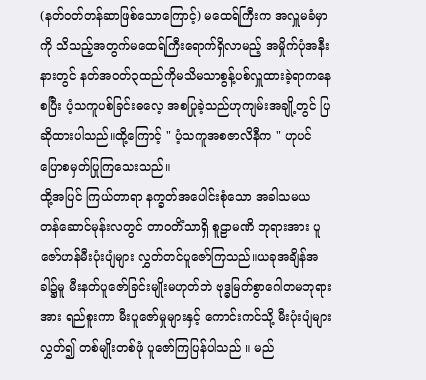(နတ်ဝတ်တန်ဆာဖြစ်သောကြောင့်) မထေရ်ကြီးက အလှူမခံမှာကို သိသည့်အတွက်မထေရ်ကြီးရောက်ရှိလာမည့် အမှိုက်ပုံအနီးနားတွင် နတ်အဝတ်၃ထည်ကိုမသိမသာစွန့်ပစ်လှူထားခဲ့ရာကနေ စပြီး ပံ့သကူပစ်ခြင်းဓလေ့ အစပြုခဲ့သည်ဟုကျမ်းအချို့တွင် ပြဆိုထားပါသည်။ထို့ကြောင့် " ပံ့သကူအစဇာလိနီက " ဟုပင် ပြောစမှတ်ပြုကြသေးသည်။
ထို့အပြင် ကြယ်တာရာ နက္ခတ်အပေါင်းစုံသော အခါသမယ တန်ဆောင်မုန်းလတွင် တာဝတိံသာရှိ စူဠာမဏိ ဘုရားအား ပူဇော်ဟန်မီးပုံးပျံများ လွှတ်တင်ပူဇော်ကြသည်။ယခုအချိန်အခါ၌မူ မီးနတ်ပူဇော်ခြင်းမျိုးမဟုတ်ဘဲ ဗုဒ္ဓမြတ်စွာဂေါတမဘုရားအား ရည်စူးကာ မီးပူဇော်မှုများနှင့် ကောင်းကင်သို့ မီးပုံးပျံများလွှတ်၍ တစ်မျိုးတစ်ဖုံ ပူဇော်ကြပြန်ပါသည် ။ မည်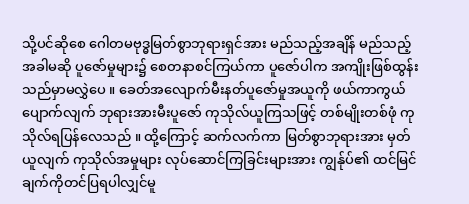သို့ပင်ဆိုစေ ဂေါတမဗုဒ္ဓမြတ်စွာဘုရားရှင်အား မည်သည့်အချိန် မည်သည့်အခါမဆို ပူဇော်မှုများ၌ စေတနာစင်ကြယ်ကာ ပူဇော်ပါက အကျိုးဖြစ်ထွန်းသည်မှာမလွှဲပေ ။ ခေတ်အလျောက်မီးနတ်ပူဇော်မှုအယူကို ဖယ်ကာကွယ်ပျောက်လျက် ဘုရားအားမီးပူဇော် ကုသိုလ်ယူကြသဖြင့် တစ်မျိုးတစ်ဖုံ ကုသိုလ်ရပြန်လေသည် ။ ထို့ကြောင့် ဆက်လက်ကာ မြတ်စွာဘုရားအား မှတ်ယူလျက် ကုသိုလ်အမှုများ လုပ်ဆောင်ကြခြင်းများအား ကျွန်ုပ်၏ ထင်မြင်ချက်ကိုတင်ပြရပါလျှင်မူ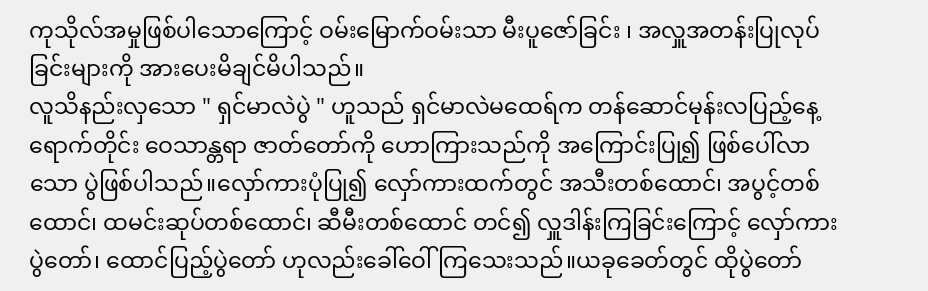ကုသိုလ်အမှုဖြစ်ပါသောကြောင့် ဝမ်းမြောက်ဝမ်းသာ မီးပူဇော်ခြင်း ၊ အလှူအတန်းပြုလုပ်ခြင်းများကို အားပေးမိချင်မိပါသည်။
လူသိနည်းလှသော " ရှင်မာလဲပွဲ " ဟူသည် ရှင်မာလဲမထေရ်က တန်ဆောင်မုန်းလပြည့်နေ့ရောက်တိုင်း ဝေသာန္တရာ ဇာတ်တော်ကို ဟောကြားသည်ကို အကြောင်းပြု၍ ဖြစ်ပေါ်လာသော ပွဲဖြစ်ပါသည်။လှော်ကားပုံပြု၍ လှော်ကားထက်တွင် အသီးတစ်ထောင်၊ အပွင့်တစ်ထောင်၊ ထမင်းဆုပ်တစ်ထောင်၊ ဆီမီးတစ်ထောင် တင်၍ လှူဒါန်းကြခြင်းကြောင့် လှော်ကားပွဲတော်၊ ထောင်ပြည့်ပွဲတော် ဟုလည်းခေါ်ဝေါ်ကြသေးသည်။ယခုခေတ်တွင် ထိုပွဲတော်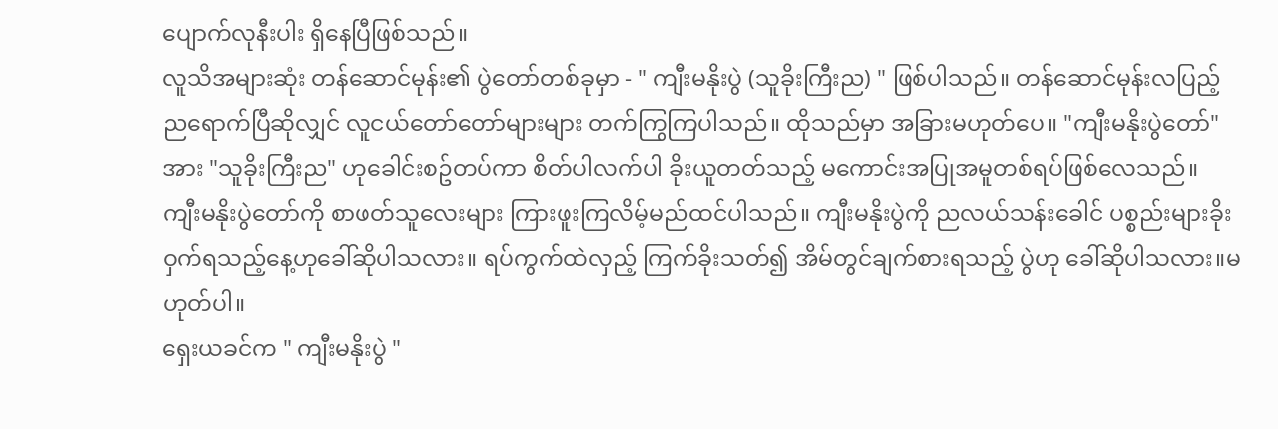ပျောက်လုနီးပါး ရှိနေပြီဖြစ်သည်။
လူသိအများဆုံး တန်ဆောင်မုန်း၏ ပွဲတော်တစ်ခုမှာ - " ကျီးမနိုးပွဲ (သူခိုးကြီးည) " ဖြစ်ပါသည်။ တန်ဆောင်မုန်းလပြည့်ညရောက်ပြီဆိုလျှင် လူငယ်တော်တော်များများ တက်ကြွကြပါသည်။ ထိုသည်မှာ အခြားမဟုတ်ပေ။ "ကျီးမနိုးပွဲတော်"အား "သူခိုးကြီးည" ဟုခေါင်းစဥ်တပ်ကာ စိတ်ပါလက်ပါ ခိုးယူတတ်သည့် မကောင်းအပြုအမူတစ်ရပ်ဖြစ်လေသည်။
ကျီးမနိုးပွဲတော်ကို စာဖတ်သူလေးများ ကြားဖူးကြလိမ့်မည်ထင်ပါသည်။ ကျီးမနိုးပွဲကို ညလယ်သန်းခေါင် ပစ္စည်းများခိုးဝှက်ရသည့်နေ့ဟုခေါ်ဆိုပါသလား။ ရပ်ကွက်ထဲလှည့် ကြက်ခိုးသတ်၍ အိမ်တွင်ချက်စားရသည့် ပွဲဟု ခေါ်ဆိုပါသလား။မဟုတ်ပါ။
ရှေးယခင်က " ကျီးမနိုးပွဲ "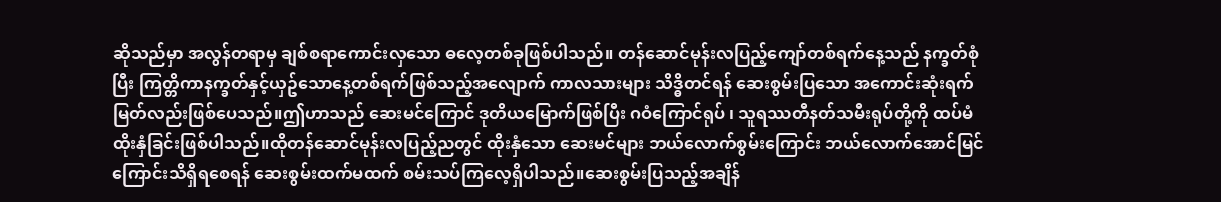ဆိုသည်မှာ အလွန်တရာမှ ချစ်စရာကောင်းလှသော ဓလေ့တစ်ခုဖြစ်ပါသည်။ တန်ဆောင်မုန်းလပြည့်ကျော်တစ်ရက်နေ့သည် နက္ခတ်စုံပြီး ကြတ္တိကာနက္ခတ်နှင့်ယှဥ်သောနေ့တစ်ရက်ဖြစ်သည့်အလျောက် ကာလသားများ သိဒ္ဓိတင်ရန် ဆေးစွမ်းပြသော အကောင်းဆုံးရက်မြတ်လည်းဖြစ်ပေသည်။ဤဟာသည် ဆေးမင်ကြောင် ဒုတိယမြောက်ဖြစ်ပြီး ဂဝံကြောင်ရုပ် ၊ သူရဿတီနတ်သမီးရုပ်တို့ကို ထပ်မံထိုးနှံခြင်းဖြစ်ပါသည်။ထိုတန်ဆောင်မုန်းလပြည့်ညတွင် ထိုးနှံသော ဆေးမင်များ ဘယ်လောက်စွမ်းကြောင်း ဘယ်လောက်အောင်မြင်ကြောင်းသိရှိရစေရန် ဆေးစွမ်းထက်မထက် စမ်းသပ်ကြလေ့ရှိပါသည်။ဆေးစွမ်းပြသည့်အချိန်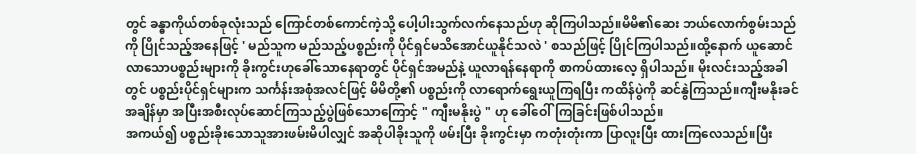တွင် ခန္ဓာကိုယ်တစ်ခုလုံးသည် ကြောင်တစ်ကောင်ကဲ့သို့ ပေါ့ပါးသွက်လက်နေသည်ဟု ဆိုကြပါသည်။မိမိ၏ဆေး ဘယ်လောက်စွမ်းသည်ကို ပြိုင်သည့်အနေဖြင့် ' မည်သူက မည်သည့်ပစ္စည်းကို ပိုင်ရှင်မသိအောင်ယူနိုင်သလဲ ' စသည်ဖြင့် ပြိုင်ကြပါသည်။ထို့နောက် ယူဆောင်လာသောပစ္စည်းများကို ခိုးကွင်းဟုခေါ်သောနေရာတွင် ပိုင်ရှင်အမည်နဲ့ ယူလာရန်နေရာကို စာကပ်ထားလေ့ ရှိပါသည်။ မိုးလင်းသည့်အခါတွင် ပစ္စည်းပိုင်ရှင်များက သင်္ကန်းအစုံအလင်ဖြင့် မိမိတို့၏ ပစ္စည်းကို လာရောက်ရွေးယူကြရပြီး ကထိန်ပွဲကို ဆင်နွဲကြသည်။ကျီးမနိုးခင်အချိန်မှာ အပြီးအစီးလုပ်ဆောင်ကြသည့်ပွဲဖြစ်သောကြောင့် " ကျီးမနိုးပွဲ " ဟု ခေါ်ဝေါ်ကြခြင်းဖြစ်ပါသည်။
အကယ်၍ ပစ္စည်းခိုးသောသူအားဖမ်းမိပါလျှင် အဆိုပါခိုးသူကို ဖမ်းပြီး ခိုးကွင်းမှာ ကတုံးတုံးကာ ပြာလူးပြီး ထားကြလေသည်။ပြီး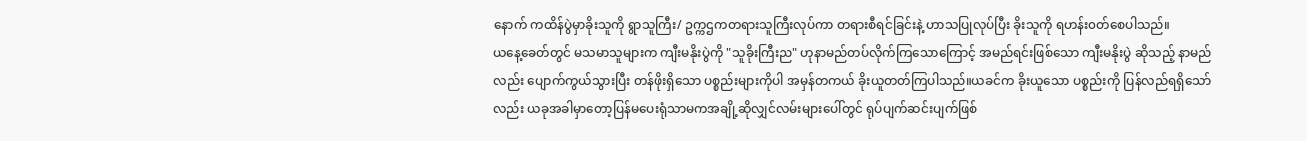နောက် ကထိန်ပွဲမှာခိုးသူကို ရွာသူကြီး/ ဥက္ကဌကတရားသူကြီးလုပ်ကာ တရားစီရင်ခြင်းနဲ့ ဟာသပြုလုပ်ပြီး ခိုးသူကို ရဟန်း၀တ်စေပါသည်။
ယနေ့ခေတ်တွင် မသမာသူများက ကျီးမနိုးပွဲကို "သူခိုးကြီးည" ဟုနာမည်တပ်လိုက်ကြသောကြောင့် အမည်ရင်းဖြစ်သော ကျီးမနိုးပွဲ ဆိုသည့် နာမည်လည်း ပျောက်ကွယ်သွားပြီး တန်ဖိုးရှိသော ပစ္စည်းများကိုပါ အမှန်တကယ် ခိုးယူတတ်ကြပါသည်။ယခင်က ခိုးယူသော ပစ္စည်းကို ပြန်လည်ရရှိသော်လည်း ယခုအခါမှာတော့ပြန်မပေးရုံသာမကအချို့ဆိုလျှင်လမ်းများပေါ်တွင် ရုပ်ပျက်ဆင်းပျက်ဖြစ်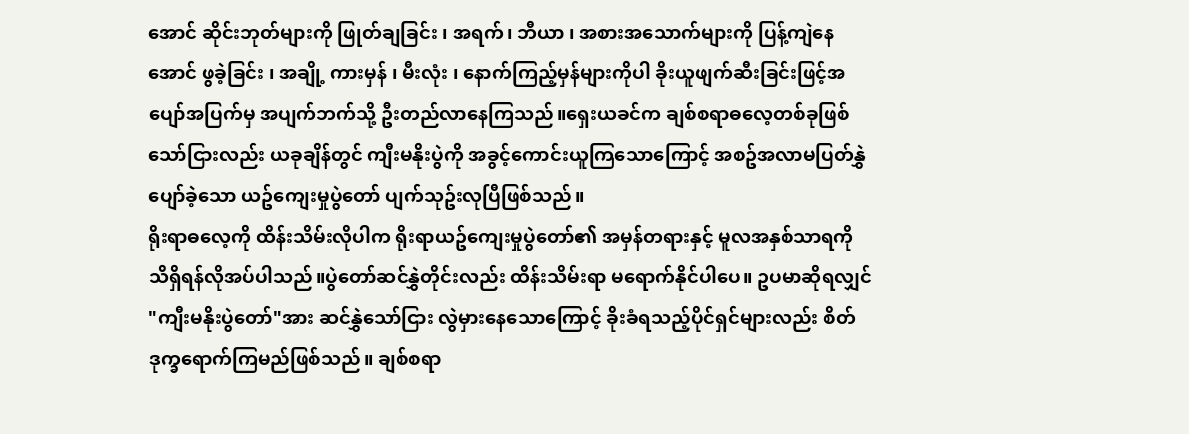အောင် ဆိုင်းဘုတ်များကို ဖြုတ်ချခြင်း ၊ အရက်၊ ဘီယာ ၊ အစားအသောက်များကို ပြန့်ကျဲနေအောင် ဖွခဲ့ခြင်း ၊ အချို့ ကားမှန် ၊ မီးလုံး ၊ နောက်ကြည့်မှန်များကိုပါ ခိုးယူဖျက်ဆီးခြင်းဖြင့်အပျော်အပြက်မှ အပျက်ဘက်သို့ ဦးတည်လာနေကြသည်။ရှေးယခင်က ချစ်စရာဓလေ့တစ်ခုဖြစ်သော်ငြားလည်း ယခုချိန်တွင် ကျီးမနိုးပွဲကို အခွင့်ကောင်းယူကြသောကြောင့် အစဥ်အလာမပြတ်နွှဲပျော်ခဲ့သော ယဥ်ကျေးမှုပွဲတော် ပျက်သုဥ်းလုပြီဖြစ်သည်။
ရိုးရာဓလေ့ကို ထိန်းသိမ်းလိုပါက ရိုးရာယဥ်ကျေးမှုပွဲတော်၏ အမှန်တရားနှင့် မူလအနှစ်သာရကို သိရှိရန်လိုအပ်ပါသည်။ပွဲတော်ဆင်နွှဲတိုင်းလည်း ထိန်းသိမ်းရာ မရောက်နိုင်ပါပေ။ ဥပမာဆိုရလျှင် "ကျီးမနိုးပွဲတော်"အား ဆင်နွှဲသော်ငြား လွဲမှားနေသောကြောင့် ခိုးခံရသည့်ပိုင်ရှင်များလည်း စိတ်ဒုက္ခရောက်ကြမည်ဖြစ်သည်။ ချစ်စရာ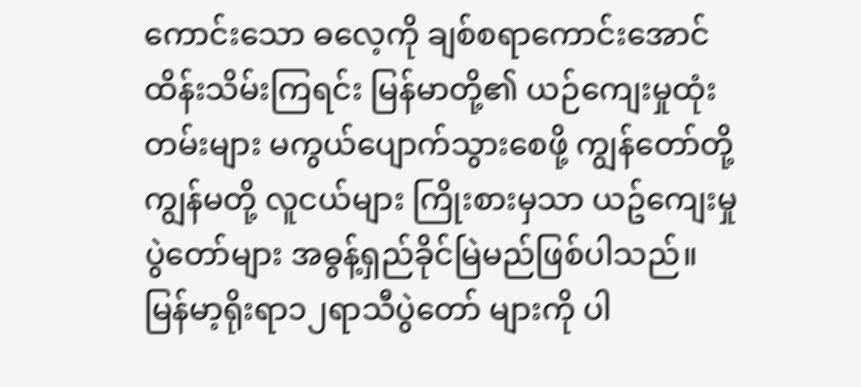ကောင်းသော ဓလေ့ကို ချစ်စရာကောင်းအောင်ထိန်းသိမ်းကြရင်း မြန်မာတို့၏ ယဉ်ကျေးမှုထုံးတမ်းများ မကွယ်ပျောက်သွားစေဖို့ ကျွန်တော်တို့ ကျွန်မတို့ လူငယ်များ ကြိုးစားမှသာ ယဥ်ကျေးမှုပွဲတော်များ အဓွန့်ရှည်ခိုင်မြဲမည်ဖြစ်ပါသည်။
မြန်မာ့ရိုးရာ၁၂ရာသီပွဲတော် များကို ပါ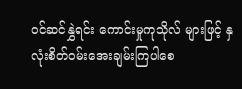ဝင်ဆင်နွှဲရင်း ကောင်းမှုကုသိုလ် များဖြင့် နှလုံးစိတ်ဝမ်းအေးချမ်းကြပါစေ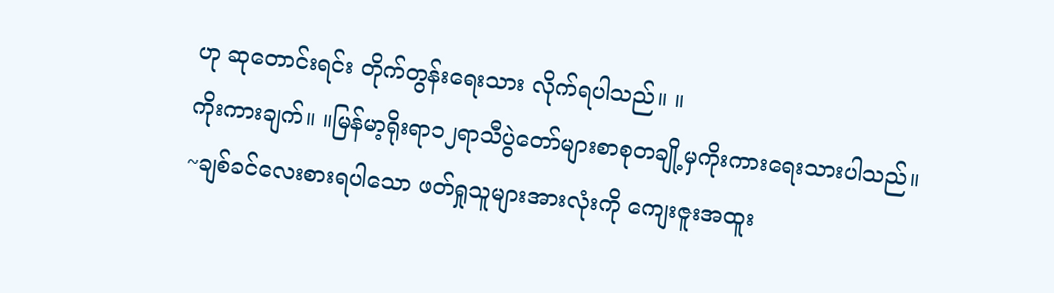ဟု ဆုတောင်းရင်း တိုက်တွန်းရေးသား လိုက်ရပါသည်။ ။
ကိုးကားချက်။ ။မြန်မာ့ရိုးရာ၁၂ရာသီပွဲတော်များစာစုတချို့မှကိုးကားရေးသားပါသည်။
~ချစ်ခင်လေးစားရပါသော ဖတ်ရှုသူများအားလုံးကို ကျေးဇူးအထူး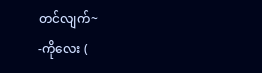တင်လျက်~
-ကိုလေး (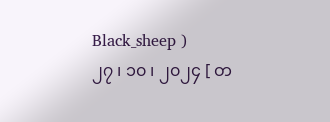Black_sheep )
၂၇ ၊ ၁၀ ၊ ၂၀၂၄ [ တ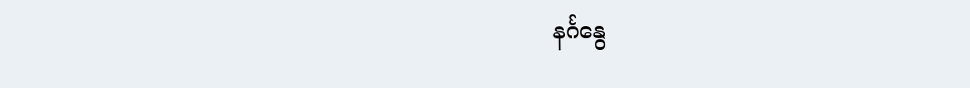နင်္ဂနွေ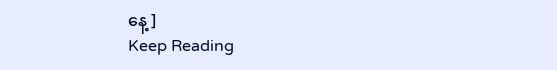နေ့ ]
Keep Reading